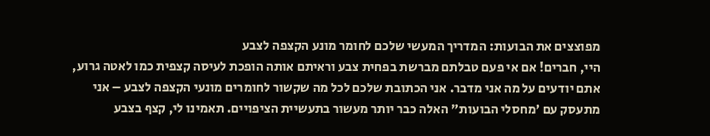מפוצצים את הבועות: המדריך המעשי שלכם לחומר מונע הקצפה לצבע
היי, חברים! אם אי פעם טבלתם מברשת בפחית צבע וראיתם אותה הופכת לעיסה קצפית כמו לאטה גרוע, אתם יודעים על מה אני מדבר. אני הכתובת שלכם לכל מה שקשור לחומרים מונעי הקצפה לצבע – אני מתעסק עם ’מחסלי הבועות" האלה כבר יותר מעשור בתעשיית הציפויים. תאמינו לי, קצף בצבע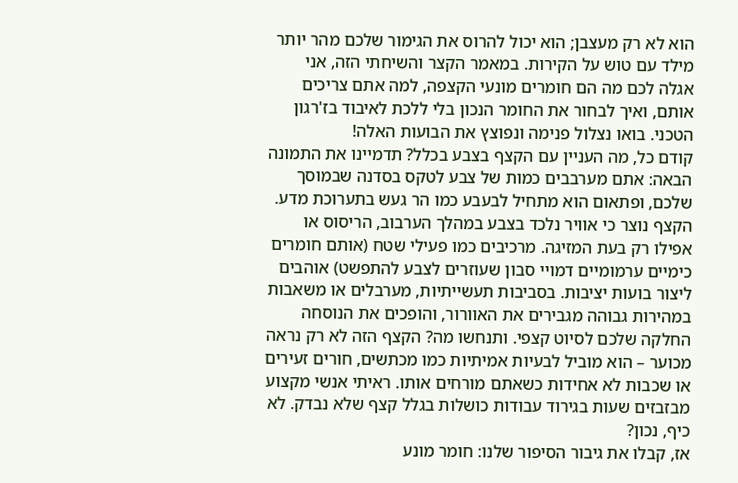הוא לא רק מעצבן; הוא יכול להרוס את הגימור שלכם מהר יותר מילד עם טוש על הקירות. במאמר הקצר והשיחתי הזה, אני אגלה לכם מה הם חומרים מונעי הקצפה, למה אתם צריכים אותם, ואיך לבחור את החומר הנכון בלי ללכת לאיבוד בז'רגון הטכני. בואו נצלול פנימה ונפוצץ את הבועות האלה!
קודם כל, מה העניין עם הקצף בצבע בכלל? תדמיינו את התמונה הבאה: אתם מערבבים כמות של צבע לטקס בסדנה שבמוסך שלכם, ופתאום הוא מתחיל לבעבע כמו הר געש בתערוכת מדע. הקצף נוצר כי אוויר נלכד בצבע במהלך הערבוב, הריסוס או אפילו רק בעת המזיגה. מרכיבים כמו פעילי שטח (אותם חומרים כימיים ערמומיים דמויי סבון שעוזרים לצבע להתפשט) אוהבים ליצור בועות יציבות. בסביבות תעשייתיות, מערבלים או משאבות במהירות גבוהה מגבירים את האוורור, והופכים את הנוסחה החלקה שלכם לסיוט קצפי. ותנחשו מה? הקצף הזה לא רק נראה מכוער – הוא מוביל לבעיות אמיתיות כמו מכתשים, חורים זעירים או שכבות לא אחידות כשאתם מורחים אותו. ראיתי אנשי מקצוע מבזבזים שעות בגירוד עבודות כושלות בגלל קצף שלא נבדק. לא כיף, נכון?
אז, קבלו את גיבור הסיפור שלנו: חומר מונע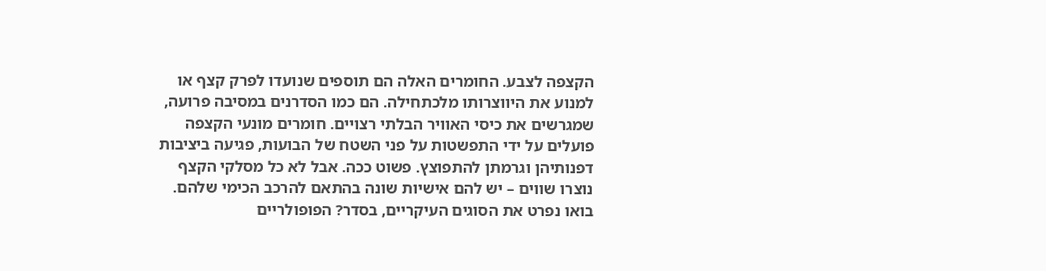הקצפה לצבע. החומרים האלה הם תוספים שנועדו לפרק קצף או למנוע את היווצרותו מלכתחילה. הם כמו הסדרנים במסיבה פרועה, שמגרשים את כיסי האוויר הבלתי רצויים. חומרים מונעי הקצפה פועלים על ידי התפשטות על פני השטח של הבועות, פגיעה ביציבות דפנותיהן וגרמתן להתפוצץ. פשוט ככה. אבל לא כל מסלקי הקצף נוצרו שווים – יש להם אישיות שונה בהתאם להרכב הכימי שלהם.
בואו נפרט את הסוגים העיקריים, בסדר? הפופולריים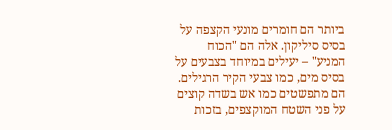ביותר הם חומרים מונעי הקצפה על בסיס סיליקון. אלה הם "הכוח המניע" – יעילים במיוחד בצבעים על בסיס מים, כמו צבעי הקיר הרגילים. הם מתפשטים כמו אש בשדה קוצים על פני השטח המוקצפים, בזכות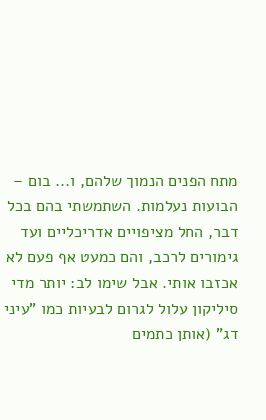מתח הפנים הנמוך שלהם, ו... בום – הבועות נעלמות. השתמשתי בהם בכל דבר, החל מציפויים אדריכליים ועד גימורים לרכב, והם כמעט אף פעם לא אכזבו אותי. אבל שימו לב: יותר מדי סיליקון עלול לגרום לבעיות כמו "עיני דג" (אותן כתמים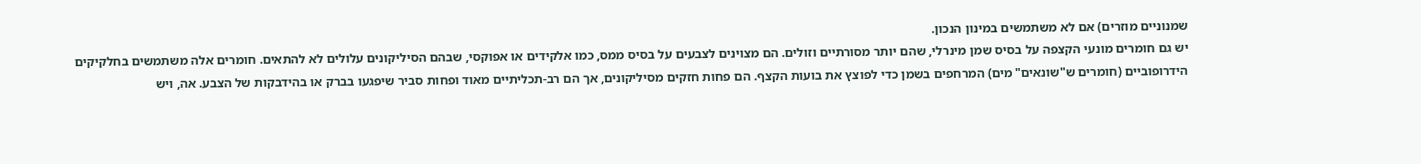שמנוניים מוזרים) אם לא משתמשים במינון הנכון.
יש גם חומרים מונעי הקצפה על בסיס שמן מינרלי, שהם יותר מסורתיים וזולים. הם מצוינים לצבעים על בסיס ממס, כמו אלקידים או אפוקסי, שבהם הסיליקונים עלולים לא להתאים. חומרים אלה משתמשים בחלקיקים הידרופוביים (חומרים ש"שונאים" מים) המרחפים בשמן כדי לפוצץ את בועות הקצף. הם פחות חזקים מסיליקונים, אך הם רב-תכליתיים מאוד ופחות סביר שיפגעו בברק או בהידבקות של הצבע. אה, ויש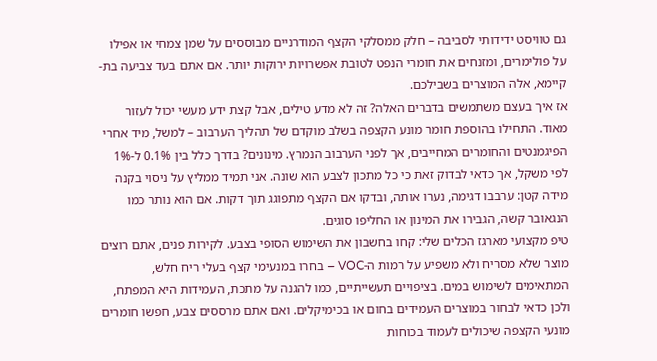גם טוויסט ידידותי לסביבה – חלק ממסלקי הקצף המודרניים מבוססים על שמן צמחי או אפילו על פולימרים, ומזנחים את חומרי הנפט לטובת אפשרויות ירוקות יותר. אם אתם בעד צביעה בת-קיימא, אלה המוצרים בשבילכם.
אז איך בעצם משתמשים בדברים האלה? זה לא מדע טילים, אבל קצת ידע מעשי יכול לעזור מאוד. התחילו בהוספת חומר מונע הקצפה בשלב מוקדם של תהליך הערבוב – למשל, מיד אחרי הפיגמנטים והחומרים המחייבים, אך לפני הערבוב הנמרץ. מינונים? בדרך כלל בין 0.1% ל-1% לפי משקל, אך כדאי לבדוק זאת כי כל מתכון לצבע הוא שונה. אני תמיד ממליץ על ניסוי בקנה מידה קטן: ערבבו דגימה, נערו אותה, ובדקו אם הקצף מתפוגג תוך דקות. אם הוא נותר כמו הנגאובר קשה, הגבירו את המינון או החליפו סוגים.
טיפ מקצועי מארגז הכלים שלי: קחו בחשבון את השימוש הסופי בצבע. לקירות פנים, אתם רוצים מוצר שלא מסריח ולא משפיע על רמות ה-VOC – בחרו במנעימי קצף בעלי ריח חלש, המתאימים לשימוש במים. בציפויים תעשייתיים, כמו להגנה על מתכת, העמידות היא המפתח, ולכן כדאי לבחור במוצרים העמידים בחום או בכימיקלים. ואם אתם מרססים צבע, חפשו חומרים מונעי הקצפה שיכולים לעמוד בכוחות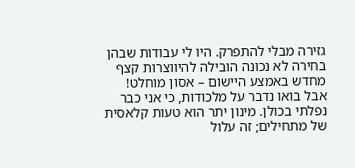גזירה מבלי להתפרק. היו לי עבודות שבהן בחירה לא נכונה הובילה להיווצרות קצף מחדש באמצע היישום – אסון מוחלט!
אבל בואו נדבר על מלכודות, כי אני כבר נפלתי בכולן. מינון יתר הוא טעות קלאסית של מתחילים; זה עלול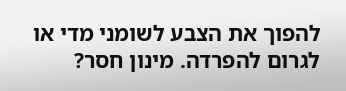להפוך את הצבע לשומני מדי או לגרום להפרדה. מינון חסר?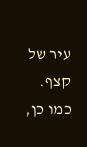עיר של קצף. כמו כן,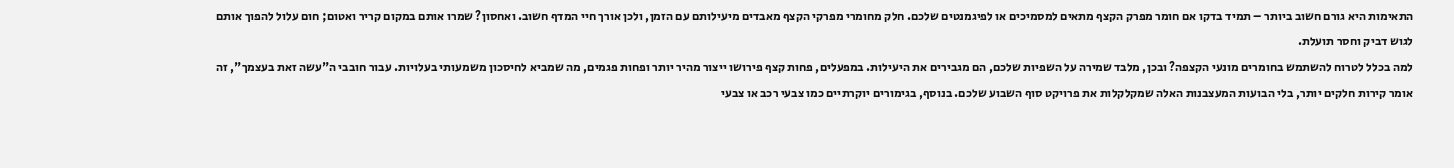התאימות היא גורם חשוב ביותר – תמיד בדקו אם חומר מפרק הקצף מתאים למסמיכים או לפיגמנטים שלכם. חלק מחומרי מפרקי הקצף מאבדים מיעילותם עם הזמן, ולכן אורך חיי המדף חשוב. ואחסון? שמרו אותם במקום קריר ואטום; חום עלול להפוך אותם לגוש דביק וחסר תועלת.
למה בכלל לטרוח להשתמש בחומרים מונעי הקצפה? ובכן, מלבד שמירה על השפיות שלכם, הם מגבירים את היעילות. במפעלים, פחות קצף פירושו ייצור מהיר יותר ופחות פגמים, מה שמביא לחיסכון משמעותי בעלויות. עבור חובבי ה"עשה זאת בעצמך", זה אומר קירות חלקים יותר, בלי הבועות המעצבנות האלה שמקלקלות את פרויקט סוף השבוע שלכם. בנוסף, בגימורים יוקרתיים כמו צבעי רכב או צבעי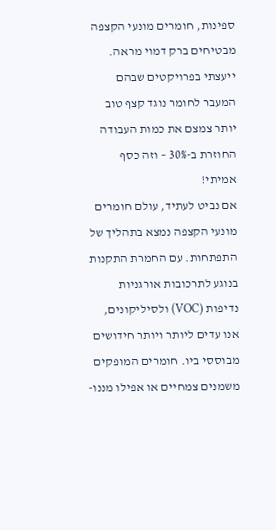ספינות, חומרים מונעי הקצפה מבטיחים ברק דמוי מראה. ייעצתי בפרויקטים שבהם המעבר לחומר נוגד קצף טוב יותר צמצם את כמות העבודה החוזרת ב-30% – וזה כסף אמיתי!
אם נביט לעתיד, עולם חומרים מונעי הקצפה נמצא בתהליך של התפתחות. עם החמרת התקנות בנוגע לתרכובות אורגניות נדיפות (VOC) ולסיליקונים, אנו עדים ליותר ויותר חידושים מבוססי ביו. חומרים המופקים משמנים צמחיים או אפילו מננו-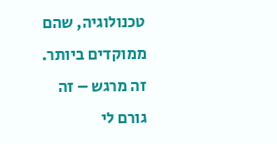טכנולוגיה, שהם ממוקדים ביותר. זה מרגש – זה גורם לי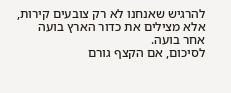להרגיש שאנחנו לא רק צובעים קירות, אלא מצילים את כדור הארץ בועה אחר בועה.
לסיכום, אם הקצף גורם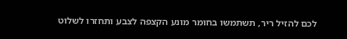לכם להזיל ריר, תשתמשו בחומר מונע הקצפה לצבע ותחזרו לשלוט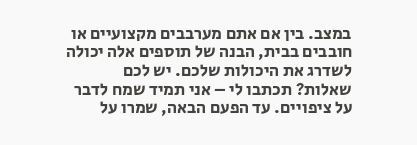במצב. בין אם אתם מערבבים מקצועיים או חובבים בבית, הבנה של תוספים אלה יכולה לשדרג את היכולות שלכם. יש לכם שאלות? תכתבו לי – אני תמיד שמח לדבר על ציפויים. עד הפעם הבאה, שמרו על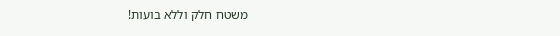משטח חלק וללא בועות!